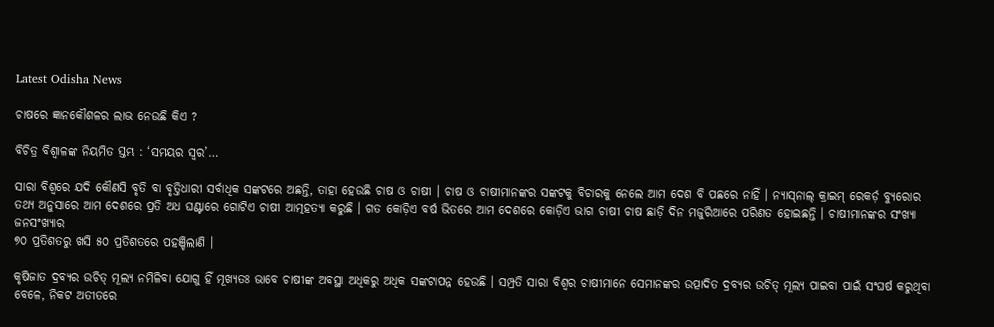Latest Odisha News

ଚାଷରେ ଜ୍ଞାନକୌଶଳର ଲାଭ ନେଉଛି କିଏ ?

ବିଚିତ୍ର ବିଶ୍ୱାଳଙ୍କ ନିୟମିତ ସ୍ତମ୍ଭ : ‘ସମୟର ସ୍ୱର’…

ସାରା ବିଶ୍ୱରେ ଯଦି କୌଣସି ବୃତି ବା ବୃତ୍ତିଧାରୀ ସର୍ବାଧିକ ସଙ୍କଟରେ ଅଛନ୍ତି, ତାହା ହେଉଛି ଚାଷ ଓ ଚାଷୀ । ଚାଷ ଓ ଚାଷୀମାନଙ୍କର ସଙ୍କଟକୁ ବିଚାରକୁ ନେଲେ ଆମ ଦେଶ ବି ପଛରେ ନାହିଁ । ନ୍ୟାସ୍‌ନାଲ୍ କ୍ରାଇମ୍ ରେକର୍ଡ଼ ବ୍ୟୁରୋର ତଥ୍ୟ ଅନୁସାରେ ଆମ ଦେଶରେ ପ୍ରତି ଅଧ ଘଣ୍ଟାରେ ଗୋଟିଏ ଚାଷୀ ଆତ୍ମହତ୍ୟା କରୁଛି । ଗତ କୋଡ଼ିଏ ବର୍ଷ ଭିତରେ ଆମ ଦେଶରେ କୋଡ଼ିଏ ଭାଗ ଚାଷୀ ଚାଷ ଛାଡ଼ି ଦିନ ମଜୁରିଆରେ ପରିଣତ ହୋଇଛନ୍ତି । ଚାଷୀମାନଙ୍କର ସଂଖ୍ୟା ଜନସଂଖ୍ୟାର
୭୦ ପ୍ରତିଶତରୁ ଖସି ୫୦ ପ୍ରତିଶତରେ ପହଞ୍ଚିଲାଣି ।

କୃଷିଜାତ ଦ୍ରବ୍ୟର ଉଚିତ୍ ମୂଲ୍ୟ ନମିଳିବା ଯୋଗୁ ହିଁ ମୂଖ୍ୟତଃ ଭାବେ ଚାଷୀଙ୍କ ଅବସ୍ଥା ଅଧିକରୁ ଅଧିକ ସଙ୍କଟାପନ୍ନ ହେଉଛି । ସମ୍ପ୍ରତି ସାରା ବିଶ୍ୱର ଚାଷୀମାନେ ସେମାନଙ୍କର ଉତ୍ପାଦିତ ଦ୍ରବ୍ୟର ଉଚିତ୍ ମୂଲ୍ୟ ପାଇବା ପାଇଁ ସଂଘର୍ଷ କରୁଥିବା ବେଳେ, ନିକଟ ଅତୀତରେ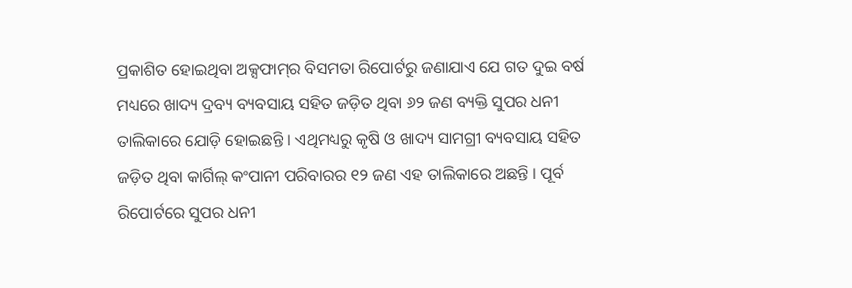ପ୍ରକାଶିତ ହୋଇଥିବା ଅକ୍ସଫାମ୍‌ର ବିସମତା ରିପୋର୍ଟରୁ ଜଣାଯାଏ ଯେ ଗତ ଦୁଇ ବର୍ଷ ମଧ୍ୟରେ ଖାଦ୍ୟ ଦ୍ରବ୍ୟ ବ୍ୟବସାୟ ସହିତ ଜଡ଼ିତ ଥିବା ୬୨ ଜଣ ବ୍ୟକ୍ତି ସୁପର ଧନୀ ତାଲିକାରେ ଯୋଡ଼ି ହୋଇଛନ୍ତି । ଏଥିମଧ୍ୟରୁ କୃଷି ଓ ଖାଦ୍ୟ ସାମଗ୍ରୀ ବ୍ୟବସାୟ ସହିତ ଜଡ଼ିତ ଥିବା କାର୍ଗିଲ୍ କଂପାନୀ ପରିବାରର ୧୨ ଜଣ ଏହ ତାଲିକାରେ ଅଛନ୍ତି । ପୂର୍ବ ରିପୋର୍ଟରେ ସୁପର ଧନୀ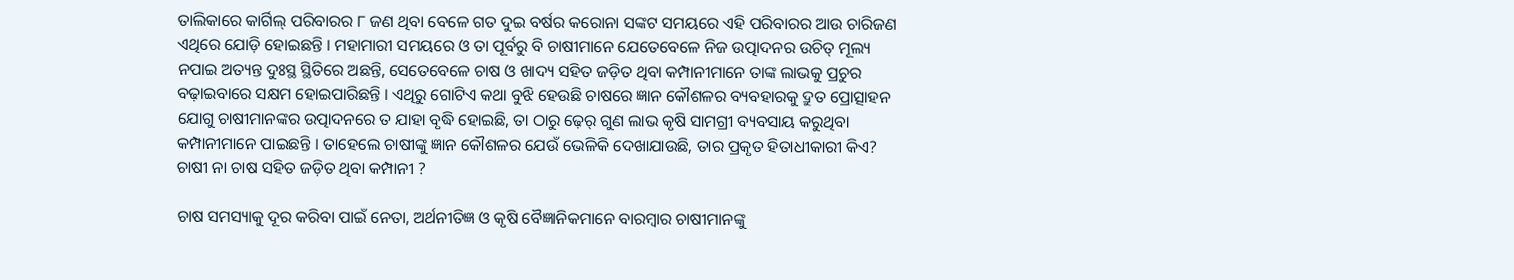ତାଲିକାରେ କାର୍ଗିଲ୍ ପରିବାରର ୮ ଜଣ ଥିବା ବେଳେ ଗତ ଦୁଇ ବର୍ଷର କରୋନା ସଙ୍କଟ ସମୟରେ ଏହି ପରିବାରର ଆଉ ଚାରିଜଣ ଏଥିରେ ଯୋଡ଼ି ହୋଇଛନ୍ତି । ମହାମାରୀ ସମୟରେ ଓ ତା ପୂର୍ବରୁ ବି ଚାଷୀମାନେ ଯେତେବେଳେ ନିଜ ଉତ୍ପାଦନର ଉଚିତ୍‌ ମୂଲ୍ୟ ନପାଇ ଅତ୍ୟନ୍ତ ଦୁଃସ୍ଥ ସ୍ଥିତିରେ ଅଛନ୍ତି, ସେତେବେଳେ ଚାଷ ଓ ଖାଦ୍ୟ ସହିତ ଜଡ଼ିତ ଥିବା କମ୍ପାନୀମାନେ ତାଙ୍କ ଲାଭକୁ ପ୍ରଚୁର ବଢ଼ାଇବାରେ ସକ୍ଷମ ହୋଇପାରିଛନ୍ତି । ଏଥିରୁ ଗୋଟିଏ କଥା ବୁଝି ହେଉଛି ଚାଷରେ ଜ୍ଞାନ କୌଶଳର ବ୍ୟବହାରକୁ ଦ୍ରୁତ ପ୍ରୋତ୍ସାହନ ଯୋଗୁ ଚାଷୀମାନଙ୍କର ଉତ୍ପାଦନରେ ତ ଯାହା ବୃଦ୍ଧି ହୋଇଛି, ତା ଠାରୁ ଢ଼େର୍ ଗୁଣ ଲାଭ କୃଷି ସାମଗ୍ରୀ ବ୍ୟବସାୟ କରୁଥିବା କମ୍ପାନୀମାନେ ପାଇଛନ୍ତି । ତାହେଲେ ଚାଷୀଙ୍କୁ ଜ୍ଞାନ କୌଶଳର ଯେଉଁ ଭେଳିକି ଦେଖାଯାଉଛି, ତାର ପ୍ରକୃତ ହିତାଧୀକାରୀ କିଏ? ଚାଷୀ ନା ଚାଷ ସହିତ ଜଡ଼ିତ ଥିବା କମ୍ପାନୀ ?

ଚାଷ ସମସ୍ୟାକୁ ଦୂର କରିବା ପାଇଁ ନେତା, ଅର୍ଥନୀତିଜ୍ଞ ଓ କୃଷି ବୈଜ୍ଞାନିକମାନେ ବାରମ୍ବାର ଚାଷୀମାନଙ୍କୁ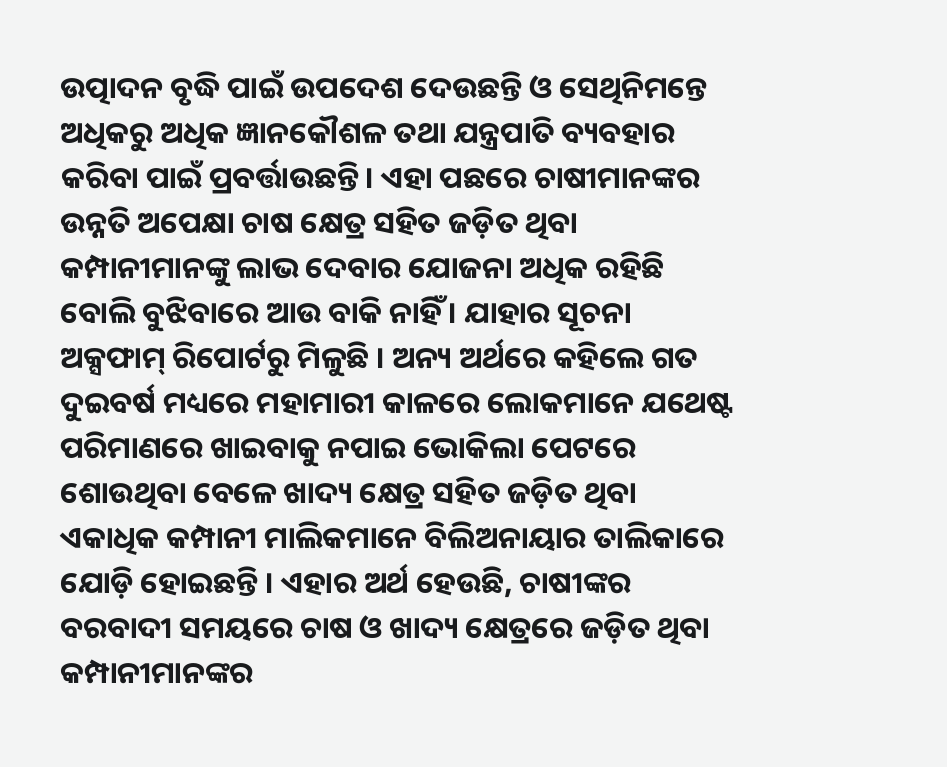ଉତ୍ପାଦନ ବୃଦ୍ଧି ପାଇଁ ଉପଦେଶ ଦେଉଛନ୍ତି ଓ ସେଥିନିମନ୍ତେ ଅଧିକରୁ ଅଧିକ ଜ୍ଞାନକୌଶଳ ତଥା ଯନ୍ତ୍ରପାତି ବ୍ୟବହାର କରିବା ପାଇଁ ପ୍ରବର୍ତ୍ତାଉଛନ୍ତି। ଏହା ପଛରେ ଚାଷୀମାନଙ୍କର ଉନ୍ନତି ଅପେକ୍ଷା ଚାଷ କ୍ଷେତ୍ର ସହିତ ଜଡ଼ିତ ଥିବା କମ୍ପାନୀମାନଙ୍କୁ ଲାଭ ଦେବାର ଯୋଜନା ଅଧିକ ରହିଛି ବୋଲି ବୁଝିବାରେ ଆଉ ବାକି ନାହିଁ । ଯାହାର ସୂଚନା ଅକ୍ସଫାମ୍ ରିପୋର୍ଟରୁ ମିଳୁଛି । ଅନ୍ୟ ଅର୍ଥରେ କହିଲେ ଗତ ଦୁଇବର୍ଷ ମଧ୍ୟରେ ମହାମାରୀ କାଳରେ ଲୋକମାନେ ଯଥେଷ୍ଟ ପରିମାଣରେ ଖାଇବାକୁ ନପାଇ ଭୋକିଲା ପେଟରେ ଶୋଉଥିବା ବେଳେ ଖାଦ୍ୟ କ୍ଷେତ୍ର ସହିତ ଜଡ଼ିତ ଥିବା ଏକାଧିକ କମ୍ପାନୀ ମାଲିକମାନେ ବିଲିଅନାୟାର ତାଲିକାରେ ଯୋଡ଼ି ହୋଇଛନ୍ତି । ଏହାର ଅର୍ଥ ହେଉଛି, ଚାଷୀଙ୍କର ବରବାଦୀ ସମୟରେ ଚାଷ ଓ ଖାଦ୍ୟ କ୍ଷେତ୍ରରେ ଜଡ଼ିତ ଥିବା କମ୍ପାନୀମାନଙ୍କର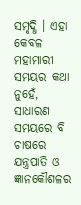ସମୃଦ୍ଧି । ଏହା କେବଳ ମହାମାରୀ ସମୟର କଥା ନୁହେଁ, ସାଧାରଣ ସମୟରେ ବି ଚାଷରେ ଯନ୍ତ୍ରପାତି ଓ ଜ୍ଞାନକୌଶଳର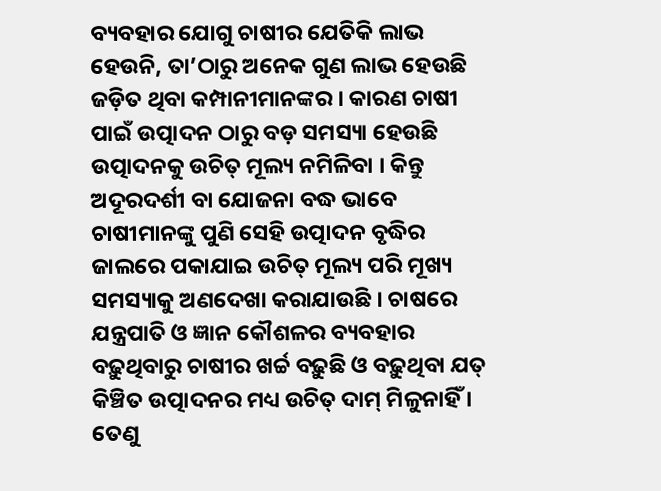ବ୍ୟବହାର ଯୋଗୁ ଚାଷୀର ଯେତିକି ଲାଭ ହେଉନି, ତା’ଠାରୁ ଅନେକ ଗୁଣ ଲାଭ ହେଉଛି ଜଡ଼ିତ ଥିବା କମ୍ପାନୀମାନଙ୍କର । କାରଣ ଚାଷୀ ପାଇଁ ଉତ୍ପାଦନ ଠାରୁ ବଡ଼ ସମସ୍ୟା ହେଉଛି ଉତ୍ପାଦନକୁ ଉଚିତ୍ ମୂଲ୍ୟ ନମିଳିବା । କିନ୍ତୁ ଅଦୂରଦର୍ଶୀ ବା ଯୋଜନା ବଦ୍ଧ ଭାବେ ଚାଷୀମାନଙ୍କୁ ପୁଣି ସେହି ଉତ୍ପାଦନ ବୃଦ୍ଧିର ଜାଲରେ ପକାଯାଇ ଉଚିତ୍ ମୂଲ୍ୟ ପରି ମୂଖ୍ୟ ସମସ୍ୟାକୁ ଅଣଦେଖା କରାଯାଉଛି । ଚାଷରେ ଯନ୍ତ୍ରପାତି ଓ ଜ୍ଞାନ କୌଶଳର ବ୍ୟବହାର ବଢ଼ୁଥିବାରୁ ଚାଷୀର ଖର୍ଚ୍ଚ ବଢ଼ୁଛି ଓ ବଢ଼ୁଥିବା ଯତ୍‌ କିଞ୍ଚିତ ଉତ୍ପାଦନର ମଧ୍ୟ ଉଚିତ୍ ଦାମ୍ ମିଳୁନାହିଁ । ତେଣୁ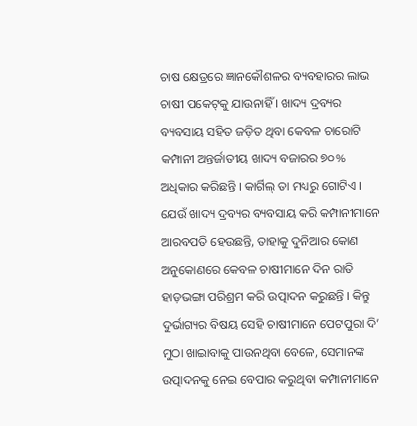ଚାଷ କ୍ଷେତ୍ରରେ ଜ୍ଞାନକୌଶଳର ବ୍ୟବହାରର ଲାଭ ଚାଷୀ ପକେଟ୍‌କୁ ଯାଉନାହିଁ । ଖାଦ୍ୟ ଦ୍ରବ୍ୟର ବ୍ୟବସାୟ ସହିତ ଜଡ଼ିତ ଥିବା କେବଳ ଚାରୋଟି କମ୍ପାନୀ ଅନ୍ତର୍ଜାତୀୟ ଖାଦ୍ୟ ବଜାରର ୭୦% ଅଧିକାର କରିଛନ୍ତି । କାର୍ଗିଲ୍ ତା ମଧ୍ୟରୁ ଗୋଟିଏ । ଯେଉଁ ଖାଦ୍ୟ ଦ୍ରବ୍ୟର ବ୍ୟବସାୟ କରି କମ୍ପାନୀମାନେ ଆରବପତି ହେଉଛନ୍ତି, ତାହାକୁ ଦୁନିଆର କୋଣ ଅନୁକୋଣରେ କେବଳ ଚାଷୀମାନେ ଦିନ ରାତି ହାଡ଼ଭଙ୍ଗା ପରିଶ୍ରମ କରି ଉତ୍ପାଦନ କରୁଛନ୍ତି । କିନ୍ତୁ ଦୁର୍ଭାଗ୍ୟର ବିଷୟ ସେହି ଚାଷୀମାନେ ପେଟପୁରା ଦି’ ମୁଠା ଖାଇାବାକୁ ପାଉନଥିବା ବେଳେ, ସେମାନଙ୍କ ଉତ୍ପାଦନକୁ ନେଇ ବେପାର କରୁଥିବା କମ୍ପାନୀମାନେ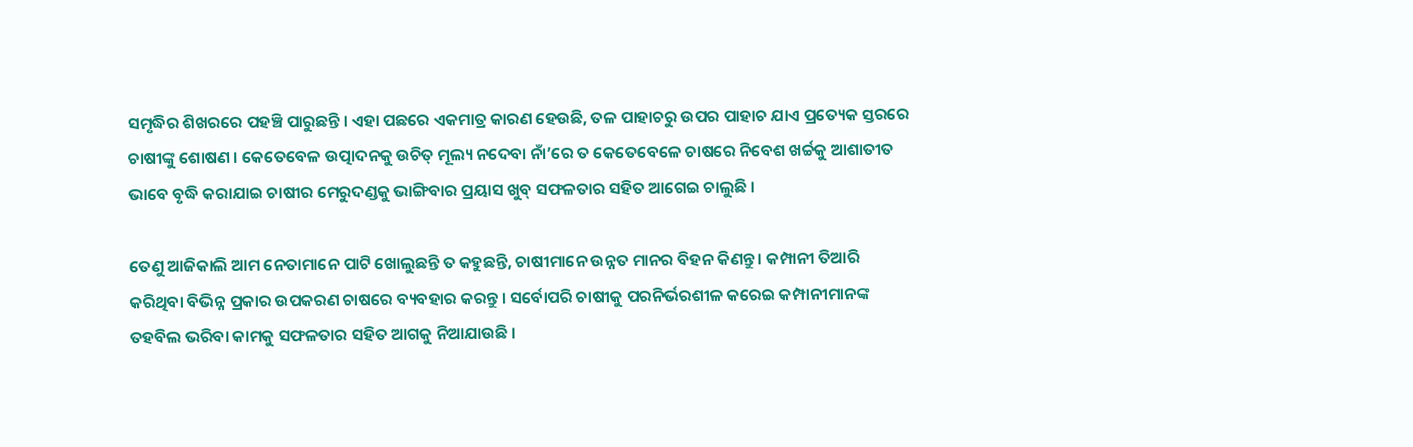ସମୃଦ୍ଧିର ଶିଖରରେ ପହଞ୍ଚି ପାରୁଛନ୍ତି । ଏହା ପଛରେ ଏକମାତ୍ର କାରଣ ହେଉଛି, ତଳ ପାହାଚରୁ ଉପର ପାହାଚ ଯାଏ ପ୍ରତ୍ୟେକ ସ୍ତରରେ ଚାଷୀଙ୍କୁ ଶୋଷଣ । କେତେବେଳ ଉତ୍ପାଦନକୁ ଉଚିତ୍ ମୂଲ୍ୟ ନଦେବା ନାଁ’ରେ ତ କେତେବେଳେ ଚାଷରେ ନିବେଶ ଖର୍ଚ୍ଚକୁ ଆଶାତୀତ ଭାବେ ବୃଦ୍ଧି କରାଯାଇ ଚାଷୀର ମେରୁଦଣ୍ଡକୁ ଭାଙ୍ଗିବାର ପ୍ରୟାସ ଖୁବ୍ ସଫଳତାର ସହିତ ଆଗେଇ ଚାଲୁଛି ।

ତେଣୁ ଆଜିକାଲି ଆମ ନେତାମାନେ ପାଟି ଖୋଲୁଛନ୍ତି ତ କହୁଛନ୍ତି, ଚାଷୀମାନେ ଉନ୍ନତ ମାନର ବିହନ କିଣନ୍ତୁ । କମ୍ପାନୀ ତିଆରି କରିଥିବା ବିଭିନ୍ନ ପ୍ରକାର ଉପକରଣ ଚାଷରେ ବ୍ୟବହାର କରନ୍ତୁ । ସର୍ବୋପରି ଚାଷୀକୁ ପରନିର୍ଭରଶୀଳ କରେଇ କମ୍ପାନୀମାନଙ୍କ ତହବିଲ ଭରିବା କାମକୁ ସଫଳତାର ସହିତ ଆଗକୁ ନିଆଯାଉଛି ।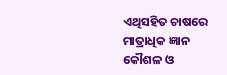ଏଥିସହିତ ଚାଷରେ ମାତ୍ରାଧିକ ଜ୍ଞାନ କୌଶଳ ଓ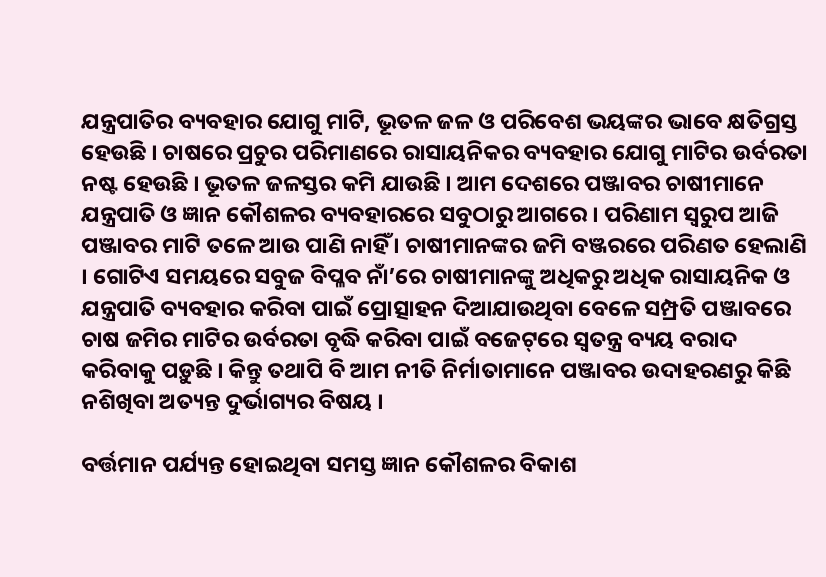ଯନ୍ତ୍ରପାତିର ବ୍ୟବହାର ଯୋଗୁ ମାଟି, ଭୂତଳ ଜଳ ଓ ପରିବେଶ ଭୟଙ୍କର ଭାବେ କ୍ଷତିଗ୍ରସ୍ତ ହେଉଛି । ଚାଷରେ ପ୍ରଚୁର ପରିମାଣରେ ରାସାୟନିକର ବ୍ୟବହାର ଯୋଗୁ ମାଟିର ଉର୍ବରତା ନଷ୍ଟ ହେଉଛି । ଭୂତଳ ଜଳସ୍ତର କମି ଯାଉଛି । ଆମ ଦେଶରେ ପଞ୍ଜାବର ଚାଷୀମାନେ ଯନ୍ତ୍ରପାତି ଓ ଜ୍ଞାନ କୌଶଳର ବ୍ୟବହାରରେ ସବୁଠାରୁ ଆଗରେ । ପରିଣାମ ସ୍ୱରୁପ ଆଜି ପଞ୍ଜାବର ମାଟି ତଳେ ଆଉ ପାଣି ନାହିଁ । ଚାଷୀମାନଙ୍କର ଜମି ବଞ୍ଜରରେ ପରିଣତ ହେଲାଣି । ଗୋଟିଏ ସମୟରେ ସବୁଜ ବିପ୍ଳବ ନାଁ’ରେ ଚାଷୀମାନଙ୍କୁ ଅଧିକରୁ ଅଧିକ ରାସାୟନିକ ଓ ଯନ୍ତ୍ରପାତି ବ୍ୟବହାର କରିବା ପାଇଁ ପ୍ରୋତ୍ସାହନ ଦିଆଯାଉଥିବା ବେଳେ ସମ୍ପ୍ରତି ପଞ୍ଜାବରେ ଚାଷ ଜମିର ମାଟିର ଉର୍ବରତା ବୃଦ୍ଧି କରିବା ପାଇଁ ବଜେଟ୍‌ରେ ସ୍ୱତନ୍ତ୍ର ବ୍ୟୟ ବରାଦ କରିବାକୁ ପଡ଼ୁଛି । କିନ୍ତୁ ତଥାପି ବି ଆମ ନୀତି ନିର୍ମାତାମାନେ ପଞ୍ଜାବର ଉଦାହରଣରୁ କିଛି ନଶିଖିବା ଅତ୍ୟନ୍ତ ଦୁର୍ଭାଗ୍ୟର ବିଷୟ ।

ବର୍ତ୍ତମାନ ପର୍ଯ୍ୟନ୍ତ ହୋଇଥିବା ସମସ୍ତ ଜ୍ଞାନ କୌଶଳର ବିକାଶ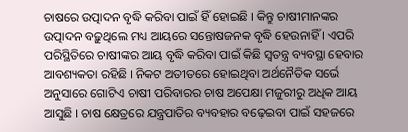ଚାଷରେ ଉତ୍ପାଦନ ବୃଦ୍ଧି କରିବା ପାଇଁ ହିଁ ହୋଇଛି । କିନ୍ତୁ ଚାଷୀମାନଙ୍କର ଉତ୍ପାଦନ ବଢ଼ୁଥିଲେ ମଧ୍ୟ ଆୟରେ ସନ୍ତୋଷଜନକ ବୃଦ୍ଧି ହେଉନାହିଁ । ଏପରି ପରିସ୍ଥିତିରେ ଚାଷୀଙ୍କର ଆୟ ବୃଦ୍ଧି କରିବା ପାଇଁ କିଛି ସ୍ୱତନ୍ତ୍ର ବ୍ୟବସ୍ଥା ହେବାର ଆବଶ୍ୟକତା ରହିଛି । ନିକଟ ଅତୀତରେ ହୋଇଥିବା ଅର୍ଥନୈତିକ ସର୍ଭେ ଅନୁସାରେ ଗୋଟିଏ ଚାଷୀ ପରିବାରର ଚାଷ ଅପେକ୍ଷା ମଜୁରୀରୁ ଅଧିକ ଆୟ ଆସୁଛି । ଚାଷ କ୍ଷେତ୍ରରେ ଯନ୍ତ୍ରପାତିର ବ୍ୟବହାର ବଢ଼େଇବା ପାଇଁ ସହଜରେ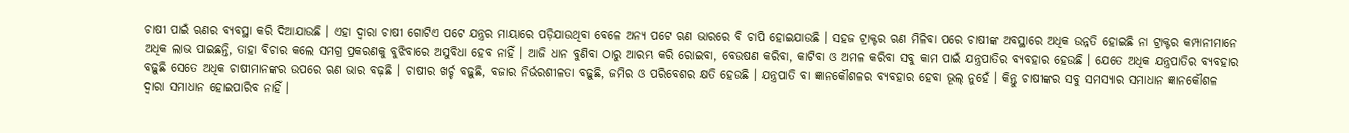ଚାଷୀ ପାଇଁ ଋଣର ବ୍ୟବସ୍ଥା କରି ଦିଆଯାଉଛି । ଏହା ଦ୍ୱାରା ଚାଷୀ ଗୋଟିଏ ପଟେ ଯନ୍ତ୍ରର ମାୟାରେ ପଡ଼ିଯାଉଥିବା ବେଳେ ଅନ୍ୟ ପଟେ ଋଣ ଭାରରେ ବି ଚାପି ହୋଇଯାଉଛି । ସହଜ ଟ୍ରାକ୍ଟର ଋଣ ମିଳିବା ପରେ ଚାଷୀଙ୍କ ଅବସ୍ଥାରେ ଅଧିକ ଉନ୍ନତି ହୋଇଛି ନା ଟ୍ରାକ୍ଟର କମ୍ପାନୀମାନେ ଅଧିକ ଲାଭ ପାଇଛନ୍ତି, ତାହା ବିଚାର କଲେ ସମଗ୍ର ପ୍ରକରଣକୁ ବୁଝିବାରେ ଅସୁବିଧା ହେବ ନାହିଁ । ଆଜି ଧାନ ବୁଣିବା ଠାରୁ ଆରମ୍ଭ କରି ରୋଇବା, ବେଉଷଣ କରିବା, କାଟିବା ଓ ଅମଳ କରିବା ସବୁ କାମ ପାଇଁ ଯନ୍ତ୍ରପାତିର ବ୍ୟବହାର ହେଉଛି । ଯେତେ ଅଧିକ ଯନ୍ତ୍ରପାତିର ବ୍ୟବହାର ବଢ଼ୁଛି ସେତେ ଅଧିକ ଚାଷୀମାନଙ୍କର ଉପରେ ଋଣ ଭାର ବଢ଼ଛି । ଚାଷୀର ଖର୍ଚ୍ଚ ବଢ଼ୁଛି, ବଜାର ନିର୍ଭରଶୀଳତା ବଢ଼ୁଛି, ଜମିର ଓ ପରିବେଶର କ୍ଷତି ହେଉଛି । ଯନ୍ତ୍ରପାତି ବା ଜ୍ଞାନକୌଶଳର ବ୍ୟବହାର ହେବା ଭୂଲ୍ ନୁହେଁ । କିନ୍ତୁ ଚାଷୀଙ୍କର ସବୁ ସମସ୍ୟାର ସମାଧାନ ଜ୍ଞାନକୌଶଳ ଦ୍ୱାରା ସମାଧାନ ହୋଇପାରିବ ନାହିଁ ।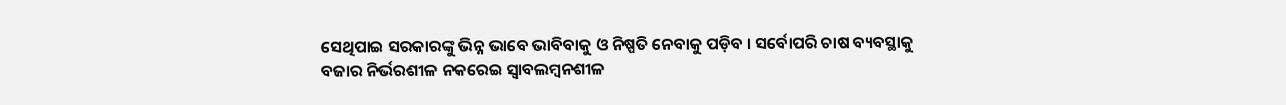ସେଥିପାଇ ସରକାରଙ୍କୁ ଭିନ୍ନ ଭାବେ ଭାବିବାକୁ ଓ ନିଷ୍ପତି ନେବାକୁ ପଡ଼ିବ । ସର୍ବୋପରି ଚାଷ ବ୍ୟବସ୍ଥାକୁ ବଜାର ନିର୍ଭରଶୀଳ ନକରେଇ ସ୍ୱାବଲମ୍ବନଶୀଳ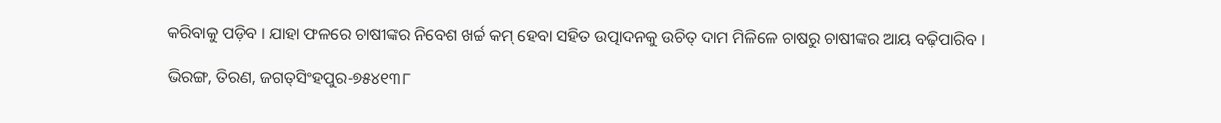କରିବାକୁ ପଡ଼ିବ । ଯାହା ଫଳରେ ଚାଷୀଙ୍କର ନିବେଶ ଖର୍ଚ୍ଚ କମ୍ ହେବା ସହିତ ଉତ୍ପାଦନକୁ ଉଚିତ୍ ଦାମ ମିଳିଳେ ଚାଷରୁ ଚାଷୀଙ୍କର ଆୟ ବଢ଼ିପାରିବ ।

ଭିରଙ୍ଗ, ତିରଣ, ଜଗତ୍‌ସିଂହପୁର-୭୫୪୧୩୮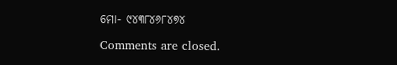ମୋ- ୯୪୩୮୪୬୮୪୭୪

Comments are closed.